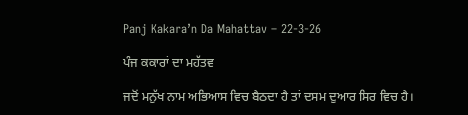Panj Kakara’n Da Mahattav – 22-3-26

ਪੰਜ ਕਕਾਰਾਂ ਦਾ ਮਹੱਤਵ

ਜਦੋਂ ਮਨੁੱਖ ਨਾਮ ਅਭਿਆਸ ਵਿਚ ਬੈਠਦਾ ਹੈ ਤਾਂ ਦਸਮ ਦੁਆਰ ਸਿਰ ਵਿਚ ਹੈ।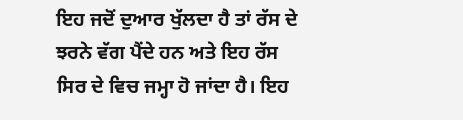ਇਹ ਜਦੋਂ ਦੁਆਰ ਖੁੱਲਦਾ ਹੈ ਤਾਂ ਰੱਸ ਦੇ ਝਰਨੇ ਵੱਗ ਪੈਂਦੇ ਹਨ ਅਤੇ ਇਹ ਰੱਸ ਸਿਰ ਦੇ ਵਿਚ ਜਮ੍ਹਾ ਹੋ ਜਾਂਦਾ ਹੈ। ਇਹ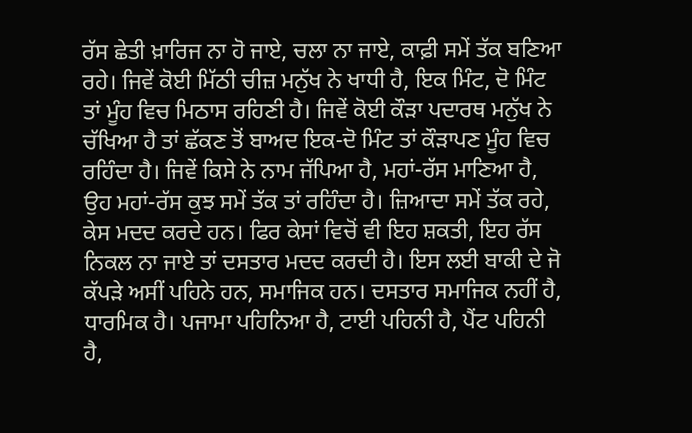ਰੱਸ ਛੇਤੀ ਖ਼ਾਰਿਜ ਨਾ ਹੋ ਜਾਏ, ਚਲਾ ਨਾ ਜਾਏ, ਕਾਫ਼ੀ ਸਮੇਂ ਤੱਕ ਬਣਿਆ ਰਹੇ। ਜਿਵੇਂ ਕੋਈ ਮਿੱਠੀ ਚੀਜ਼ ਮਨੁੱਖ ਨੇ ਖਾਧੀ ਹੈ, ਇਕ ਮਿੰਟ, ਦੋ ਮਿੰਟ ਤਾਂ ਮੂੰਹ ਵਿਚ ਮਿਠਾਸ ਰਹਿਣੀ ਹੈ। ਜਿਵੇਂ ਕੋਈ ਕੌੜਾ ਪਦਾਰਥ ਮਨੁੱਖ ਨੇ ਚੱਖਿਆ ਹੈ ਤਾਂ ਛੱਕਣ ਤੋਂ ਬਾਅਦ ਇਕ-ਦੋ ਮਿੰਟ ਤਾਂ ਕੌੜਾਪਣ ਮੂੰਹ ਵਿਚ ਰਹਿੰਦਾ ਹੈ। ਜਿਵੇਂ ਕਿਸੇ ਨੇ ਨਾਮ ਜੱਪਿਆ ਹੈ, ਮਹਾਂ-ਰੱਸ ਮਾਣਿਆ ਹੈ, ਉਹ ਮਹਾਂ-ਰੱਸ ਕੁਝ ਸਮੇਂ ਤੱਕ ਤਾਂ ਰਹਿੰਦਾ ਹੈ। ਜ਼ਿਆਦਾ ਸਮੇਂ ਤੱਕ ਰਹੇ, ਕੇਸ ਮਦਦ ਕਰਦੇ ਹਨ। ਫਿਰ ਕੇਸਾਂ ਵਿਚੋਂ ਵੀ ਇਹ ਸ਼ਕਤੀ, ਇਹ ਰੱਸ ਨਿਕਲ ਨਾ ਜਾਏ ਤਾਂ ਦਸਤਾਰ ਮਦਦ ਕਰਦੀ ਹੈ। ਇਸ ਲਈ ਬਾਕੀ ਦੇ ਜੋ ਕੱਪੜੇ ਅਸੀਂ ਪਹਿਨੇ ਹਨ, ਸਮਾਜਿਕ ਹਨ। ਦਸਤਾਰ ਸਮਾਜਿਕ ਨਹੀਂ ਹੈ, ਧਾਰਮਿਕ ਹੈ। ਪਜਾਮਾ ਪਹਿਨਿਆ ਹੈ, ਟਾਈ ਪਹਿਨੀ ਹੈ, ਪੈਂਟ ਪਹਿਨੀ ਹੈ,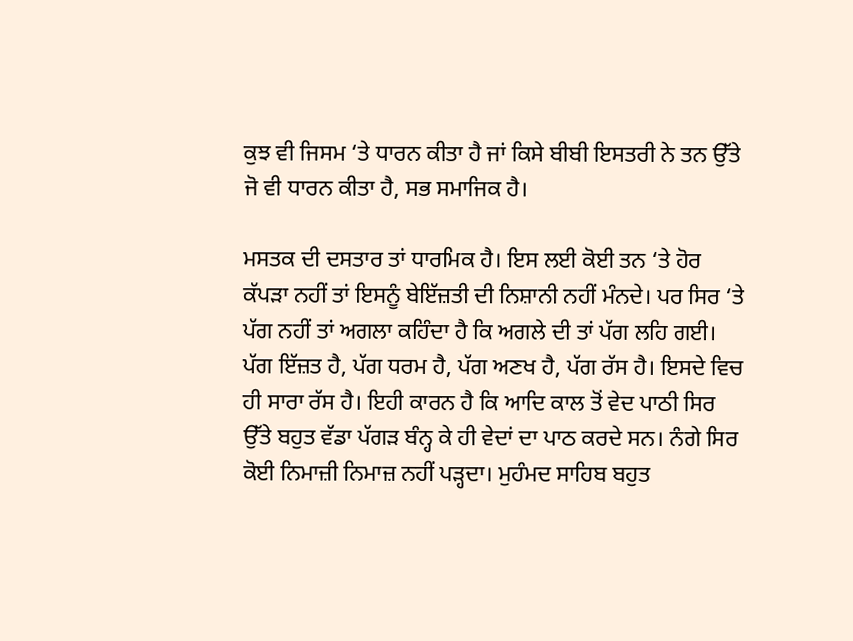ਕੁਝ ਵੀ ਜਿਸਮ ‘ਤੇ ਧਾਰਨ ਕੀਤਾ ਹੈ ਜਾਂ ਕਿਸੇ ਬੀਬੀ ਇਸਤਰੀ ਨੇ ਤਨ ਉੱਤੇ ਜੋ ਵੀ ਧਾਰਨ ਕੀਤਾ ਹੈ, ਸਭ ਸਮਾਜਿਕ ਹੈ।

ਮਸਤਕ ਦੀ ਦਸਤਾਰ ਤਾਂ ਧਾਰਮਿਕ ਹੈ। ਇਸ ਲਈ ਕੋਈ ਤਨ ‘ਤੇ ਹੋਰ ਕੱਪੜਾ ਨਹੀਂ ਤਾਂ ਇਸਨੂੰ ਬੇਇੱਜ਼ਤੀ ਦੀ ਨਿਸ਼ਾਨੀ ਨਹੀਂ ਮੰਨਦੇ। ਪਰ ਸਿਰ ‘ਤੇ ਪੱਗ ਨਹੀਂ ਤਾਂ ਅਗਲਾ ਕਹਿੰਦਾ ਹੈ ਕਿ ਅਗਲੇ ਦੀ ਤਾਂ ਪੱਗ ਲਹਿ ਗਈ। ਪੱਗ ਇੱਜ਼ਤ ਹੈ, ਪੱਗ ਧਰਮ ਹੈ, ਪੱਗ ਅਣਖ ਹੈ, ਪੱਗ ਰੱਸ ਹੈ। ਇਸਦੇ ਵਿਚ ਹੀ ਸਾਰਾ ਰੱਸ ਹੈ। ਇਹੀ ਕਾਰਨ ਹੈ ਕਿ ਆਦਿ ਕਾਲ ਤੋਂ ਵੇਦ ਪਾਠੀ ਸਿਰ ਉੱਤੇ ਬਹੁਤ ਵੱਡਾ ਪੱਗੜ ਬੰਨ੍ਹ ਕੇ ਹੀ ਵੇਦਾਂ ਦਾ ਪਾਠ ਕਰਦੇ ਸਨ। ਨੰਗੇ ਸਿਰ ਕੋਈ ਨਿਮਾਜ਼ੀ ਨਿਮਾਜ਼ ਨਹੀਂ ਪੜ੍ਹਦਾ। ਮੁਹੰਮਦ ਸਾਹਿਬ ਬਹੁਤ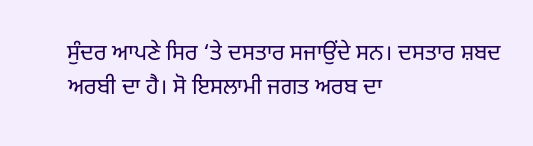ਸੁੰਦਰ ਆਪਣੇ ਸਿਰ ‘ਤੇ ਦਸਤਾਰ ਸਜਾਉਂਦੇ ਸਨ। ਦਸਤਾਰ ਸ਼ਬਦ ਅਰਬੀ ਦਾ ਹੈ। ਸੋ ਇਸਲਾਮੀ ਜਗਤ ਅਰਬ ਦਾ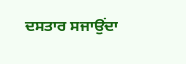ਦਸਤਾਰ ਸਜਾਉਂਦਾ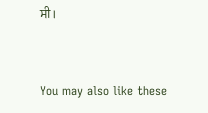ਸੀ।



You may also like these